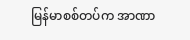မြန်မာစစ်တပ်က အာဏာ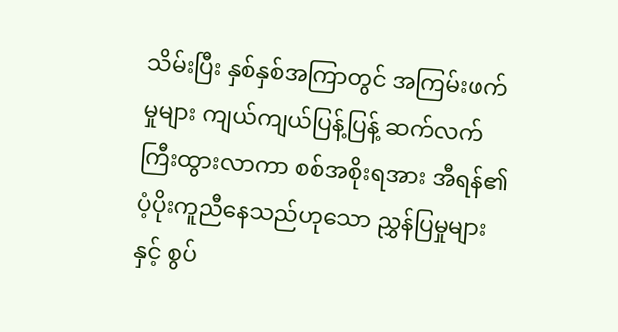သိမ်းပြီး နှစ်နှစ်အကြာတွင် အကြမ်းဖက်မှုများ ကျယ်ကျယ်ပြန့်ပြန့် ဆက်လက်ကြီးထွားလာကာ စစ်အစိုးရအား အီရန်၏ပံ့ပိုးကူညီနေသည်ဟုသော ညွှန်ပြမှုများနှင့် စွပ်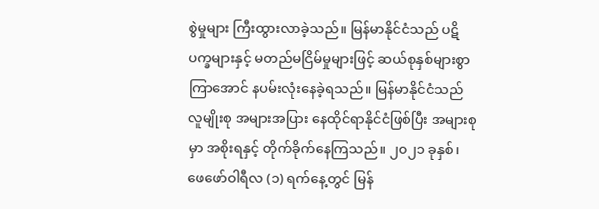စွဲမှုများ ကြီးထွားလာခဲ့သည်။ မြန်မာနိုင်ငံသည် ပဋိပက္ခများနှင့် မတည်မငြိမ်မှုများဖြင့် ဆယ်စုနှစ်များစွာ ကြာအောင် နပမ်းလုံးနေခဲ့ရသည်။ မြန်မာနိုင်ငံသည် လူမျိုးစု အများအပြား နေထိုင်ရာနိုင်ငံဖြစ်ပြီး အများစုမှာ အစိုးရနှင့် တိုက်ခိုက်နေကြသည်။ ၂၀၂၁ ခုနှစ်၊ ဖေဖော်ဝါရီလ (၁) ရက်နေ့တွင် မြန်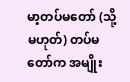မာ့တပ်မတော် (သို့မဟုတ်) တပ်မတော်က အမျိုး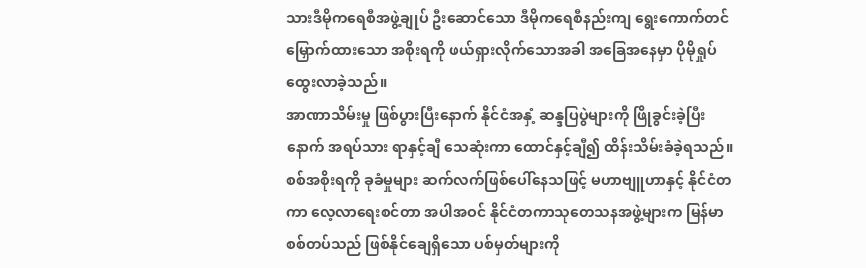သားဒီမိုကရေစီအဖွဲ့ချုပ် ဦးဆောင်သော ဒီမိုကရေစီနည်းကျ ရွေးကောက်တင်မြှောက်ထားသော အစိုးရကို ဖယ်ရှားလိုက်သောအခါ အခြေအနေမှာ ပိုမိုရှုပ်ထွေးလာခဲ့သည်။
အာဏာသိမ်းမှု ဖြစ်ပွားပြီးနောက် နိုင်ငံအနှံ့ ဆန္ဒပြပွဲများကို ဖြိုခွင်းခဲ့ပြီးနောက် အရပ်သား ရာနှင့်ချီ သေဆုံးကာ ထောင်နှင့်ချီ၍ ထိန်းသိမ်းခံခဲ့ရသည်။ စစ်အစိုးရကို ခုခံမှုများ ဆက်လက်ဖြစ်ပေါ်နေသဖြင့် မဟာဗျူဟာနှင့် နိုင်ငံတကာ လေ့လာရေးစင်တာ အပါအဝင် နိုင်ငံတကာသုတေသနအဖွဲ့များက မြန်မာစစ်တပ်သည် ဖြစ်နိုင်ချေရှိသော ပစ်မှတ်များကို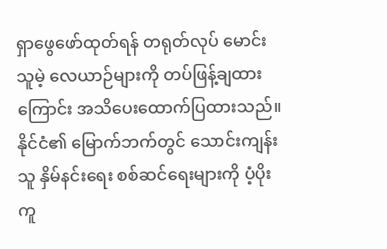ရှာဖွေဖော်ထုတ်ရန် တရုတ်လုပ် မောင်းသူမဲ့ လေယာဉ်များကို တပ်ဖြန့်ချထားကြောင်း အသိပေးထောက်ပြထားသည်။
နိုင်ငံ၏ မြောက်ဘက်တွင် သောင်းကျန်းသူ နှိမ်နင်းရေး စစ်ဆင်ရေးများကို ပံ့ပိုးကူ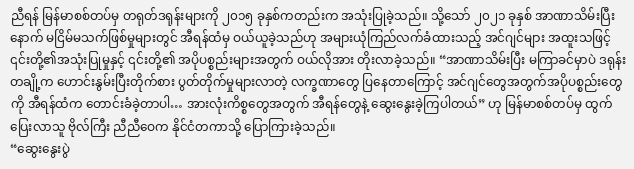ညီရန် မြန်မာစစ်တပ်မှ တရုတ်ဒရုန်းများကို ၂၀၁၅ ခုနှစ်ကတည်းက အသုံးပြုခဲ့သည်။ သို့သော် ၂၀၂၁ ခုနှစ် အာဏာသိမ်းပြီးနောက် မငြိမ်မသက်ဖြစ်မှုများတွင် အီရန်ထံမှ ဝယ်ယူခဲ့သည်ဟု အများယုံကြည်လက်ခံထားသည့် အင်ဂျင်များ အထူးသဖြင့် ၎င်းတို့၏အသုံးပြုမှုနှင့် ၎င်းတို့၏ အပိုပစ္စည်းများအတွက် ဝယ်လိုအား တိုးလာခဲ့သည်။ “အာဏာသိမ်းပြီး မကြာခင်မှာပဲ ဒရုန်းတချို့က ဟောင်းနွမ်းပြီးတိုက်စား ပွတ်တိုက်မှုများလာတဲ့ လက္ခဏာတွေ ပြနေတာကြောင့် အင်ဂျင်တွေအတွက်အပိုပစ္စည်းတွေကို အီရန်ထံက တောင်းခံခဲ့တာပါ… အားလုံးကိစ္စတွေအတွက် အီရန်တွေနဲ့ ဆွေးနွေးခဲ့ကြပါတယ်” ဟု မြန်မာစစ်တပ်မှ ထွက်ပြေးလာသူ ဗိုလ်ကြီး ညီညီဝေက နိုင်ငံတကာသို့ ပြောကြားခဲ့သည်။
“ဆွေးနွေးပွဲ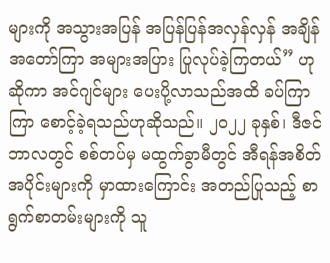များကို အသွားအပြန် အပြန်ပြန်အလှန်လှန် အချိန်အတော်ကြာ အများအပြား ပြုလုပ်ခဲ့ကြတယ်” ဟု ဆိုကာ အင်ဂျင်များ ပေးပို့လာသည်အထိ ခပ်ကြာကြာ စောင့်ခဲ့ရသည်ဟုဆိုသည်။ ၂၀၂၂ ခုနှစ်၊ ဒီဇင်ဘာလတွင် စစ်တပ်မှ မထွက်ခွာမီတွင် အီရန်အစိတ်အပိုင်းများကို မှာထားကြောင်း အတည်ပြုသည့် စာရွက်စာတမ်းများကို သူ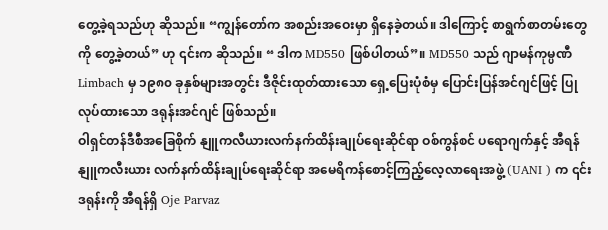တွေ့ခဲ့ရသည်ဟု ဆိုသည်။ “ကျွန်တော်က အစည်းအဝေးမှာ ရှိနေခဲ့တယ်။ ဒါကြောင့် စာရွက်စာတမ်းတွေကို တွေ့ခဲ့တယ်” ဟု ၎င်းက ဆိုသည်။ “ ဒါက MD550 ဖြစ်ပါတယ်”။ MD550 သည် ဂျာမန်ကုမ္ပဏီ Limbach မှ ၁၉၈၀ ခုနှစ်များအတွင်း ဒီဇိုင်းထုတ်ထားသော ရှေ့ပြေးပုံစံမှ ပြောင်းပြန်အင်ဂျင်ဖြင့် ပြုလုပ်ထားသော ဒရုန်းအင်ဂျင် ဖြစ်သည်။
ဝါရှင်တန်ဒီစီအခြေစိုက် နျူကလီယားလက်နက်ထိန်းချုပ်ရေးဆိုင်ရာ ဝစ်ကွန်စင် ပရောဂျက်နှင့် အီရန် နျူကလီးယား လက်နက်ထိန်းချုပ်ရေးဆိုင်ရာ အမေရိကန်စောင့်ကြည့်လေ့လာရေးအဖွဲ့ (UANI ) က ၎င်းဒရုန်းကို အီရန်ရှိ Oje Parvaz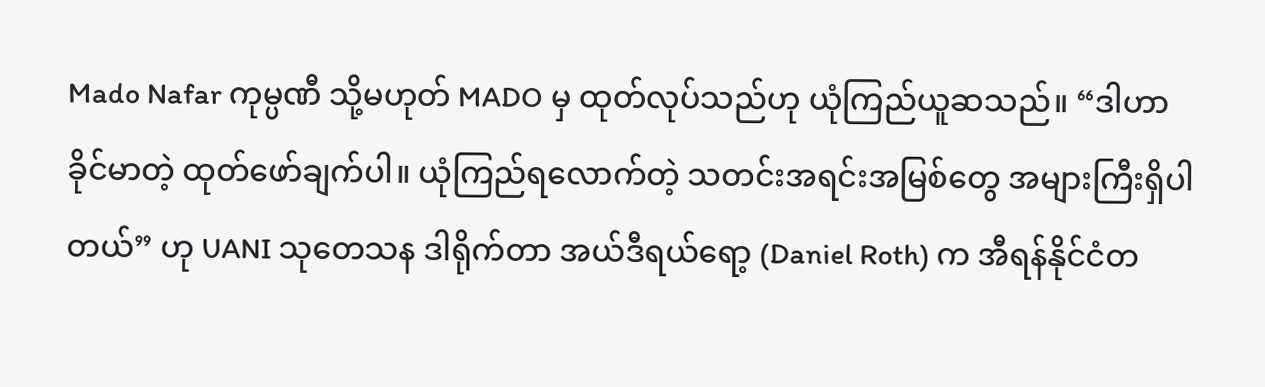Mado Nafar ကုမ္ပဏီ သို့မဟုတ် MADO မှ ထုတ်လုပ်သည်ဟု ယုံကြည်ယူဆသည်။ “ဒါဟာ ခိုင်မာတဲ့ ထုတ်ဖော်ချက်ပါ။ ယုံကြည်ရလောက်တဲ့ သတင်းအရင်းအမြစ်တွေ အများကြီးရှိပါတယ်” ဟု UANI သုတေသန ဒါရိုက်တာ အယ်ဒီရယ်ရော့ (Daniel Roth) က အီရန်နိုင်ငံတ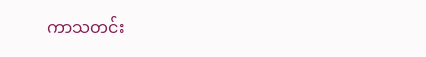ကာသတင်း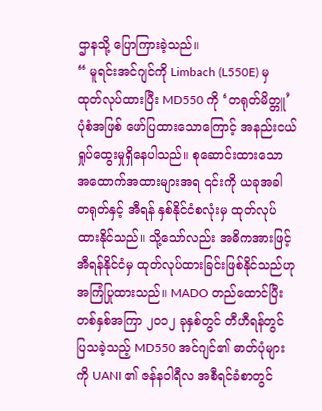ဌာနသို့ ပြောကြားခဲ့သည်။
“ မူရင်းအင်ဂျင်ကို Limbach (L550E) မှ ထုတ်လုပ်ထားပြီး MD550 ကို ‘တရုတ်မိတ္တူ’ ပုံစံအဖြစ် ဖော်ပြထားသောကြောင့် အနည်းငယ် ရှုပ်ထွေးမှုရှိနေပါသည်။ စုဆောင်းထားသော အထောက်အထားများအရ ၎င်းကို ယခုအခါ တရုတ်နှင့် အီရန် နှစ်နိုင်ငံစလုံးမှ ထုတ်လုပ်ထားနိုင်သည်။ သို့သော်လည်း အဓိကအားဖြင့် အီရန်နိုင်ငံမှ ထုတ်လုပ်ထားခြင်းဖြစ်နိုင်သည်ဟု အကြံပြုထားသည်။ MADO တည်ထောင်ပြီး တစ်နှစ်အကြာ ၂၀၁၂ ခုနှစ်တွင် တီဟီရန်တွင် ပြသခဲ့သည့် MD550 အင်ဂျင်၏ ဓာတ်ပုံများကို UANI ၏ ဇန်နဝါရီလ အစီရင်ခံစာတွင်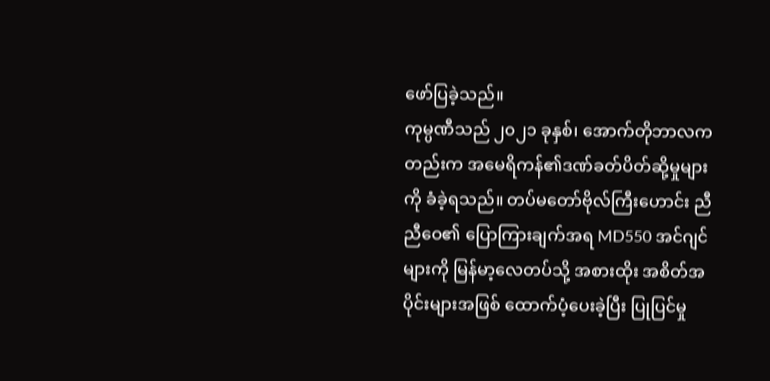ဖော်ပြခဲ့သည်။
ကုမ္ပဏီသည် ၂၀၂၁ ခုနှစ်၊ အောက်တိုဘာလကတည်းက အမေရိကန်၏ဒဏ်ခတ်ပိတ်ဆို့မှုများကို ခံခဲ့ရသည်။ တပ်မတော်ဗိုလ်ကြီးဟောင်း ညီညီဝေ၏ ပြောကြားချက်အရ MD550 အင်ဂျင်များကို မြန်မာ့လေတပ်သို့ အစားထိုး အစိတ်အပိုင်းများအဖြစ် ထောက်ပံ့ပေးခဲ့ပြီး ပြုပြင်မှု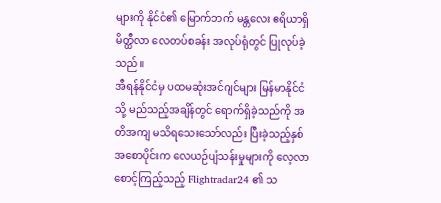များကို နိုင်ငံ၏ မြောက်ဘက် မန္တလေး ဧရိယာရှိ မိတ္ထီလာ လေတပ်စခန်း အလုပ်ရုံတွင် ပြုလုပ်ခဲ့သည်။
အီရန်နိုင်ငံမှ ပထမဆုံးအင်ဂျင်များ မြန်မာနိုင်ငံသို့ မည်သည့်အချိန်တွင် ရောက်ရှိခဲ့သည်ကို အတိအကျ မသိရသေးသော်လည်း ပြီးခဲ့သည့်နှစ် အစောပိုင်းက လေယဉ်ပျံသန်းမှုများကို လေ့လာစောင့်ကြည့်သည့် Flightradar24 ၏ သ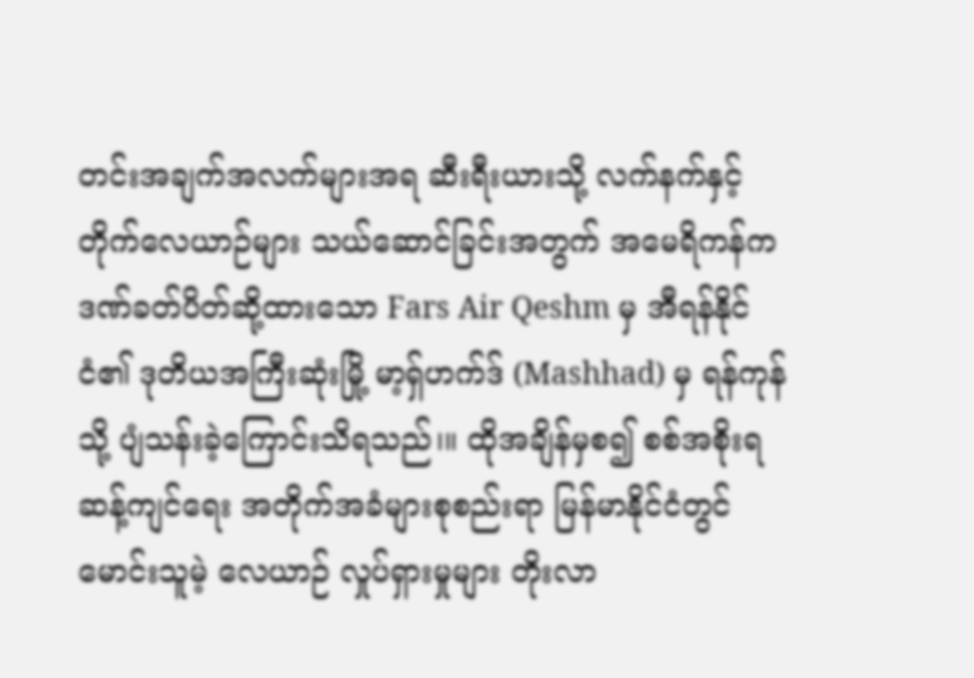တင်းအချက်အလက်များအရ ဆီးရီးယားသို့ လက်နက်နှင့် တိုက်လေယာဉ်များ သယ်ဆောင်ခြင်းအတွက် အမေရိကန်က ဒဏ်ခတ်ပိတ်ဆို့ထားသော Fars Air Qeshm မှ အီရန်နိုင်ငံ၏ ဒုတိယအကြီးဆုံးမြို့ မာ့ရှ်ဟက်ဒ် (Mashhad) မှ ရန်ကုန်သို့ ပျံသန်းခဲ့ကြောင်းသိရသည်၊။ ထိုအချိန်မှစ၍ စစ်အစိုးရဆန့်ကျင်ရေး အတိုက်အခံများစုစည်းရာ မြန်မာနိုင်ငံတွင် မောင်းသူမဲ့ လေယာဉ် လှုပ်ရှားမှုများ တိုးလာ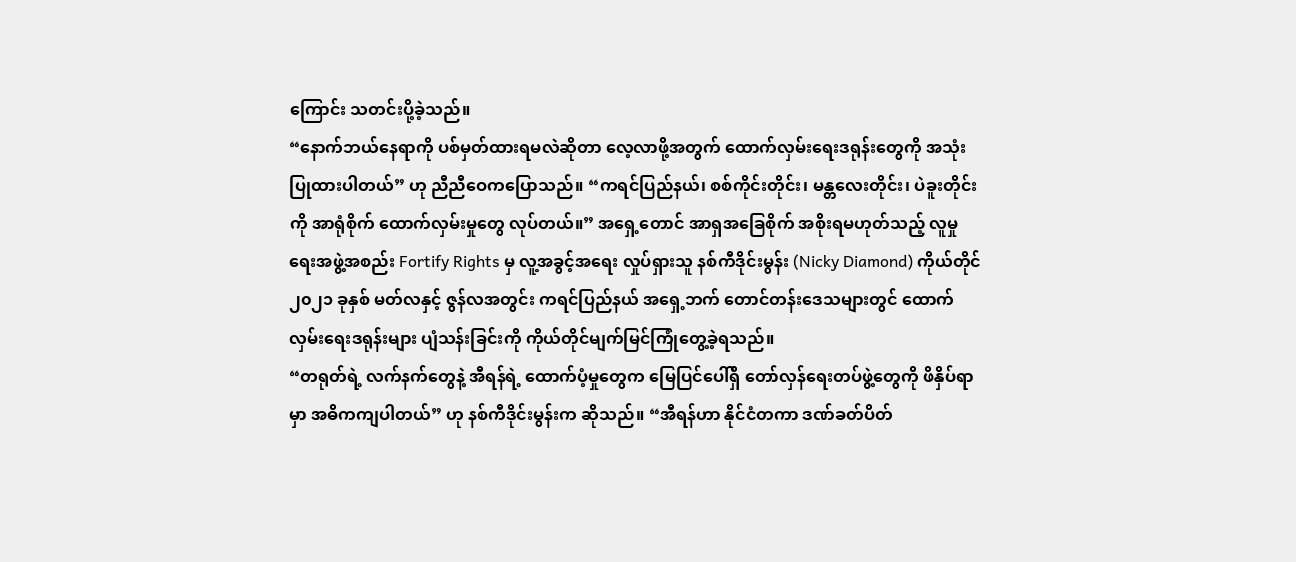ကြောင်း သတင်းပို့ခဲ့သည်။
“နောက်ဘယ်နေရာကို ပစ်မှတ်ထားရမလဲဆိုတာ လေ့လာဖို့အတွက် ထောက်လှမ်းရေးဒရုန်းတွေကို အသုံးပြုထားပါတယ်” ဟု ညီညီဝေကပြောသည်။ “ကရင်ပြည်နယ်၊ စစ်ကိုင်းတိုင်း၊ မန္တလေးတိုင်း၊ ပဲခူးတိုင်းကို အာရုံစိုက် ထောက်လှမ်းမှုတွေ လုပ်တယ်။” အရှေ့တောင် အာရှအခြေစိုက် အစိုးရမဟုတ်သည့် လူမှုရေးအဖွဲ့အစည်း Fortify Rights မှ လူ့အခွင့်အရေး လှုပ်ရှားသူ နစ်ကီဒိုင်းမွန်း (Nicky Diamond) ကိုယ်တိုင် ၂၀၂၁ ခုနှစ် မတ်လနှင့် ဇွန်လအတွင်း ကရင်ပြည်နယ် အရှေ့ဘက် တောင်တန်းဒေသများတွင် ထောက်လှမ်းရေးဒရုန်းများ ပျံသန်းခြင်းကို ကိုယ်တိုင်မျက်မြင်ကြုံတွေ့ခဲ့ရသည်။
“တရုတ်ရဲ့ လက်နက်တွေနဲ့ အီရန်ရဲ့ ထောက်ပံ့မှုတွေက မြေပြင်ပေါ်ရှိ တော်လှန်ရေးတပ်ဖွဲ့တွေကို ဖိနှိပ်ရာမှာ အဓိကကျပါတယ်” ဟု နစ်ကီဒိုင်းမွန်းက ဆိုသည်။ “အီရန်ဟာ နိုင်ငံတကာ ဒဏ်ခတ်ပိတ်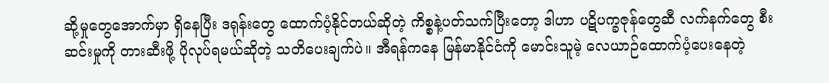ဆို့မှုတွေအောက်မှာ ရှိနေပြီး ဒရုန်းတွေ ထောက်ပံ့နိုင်တယ်ဆိုတဲ့ ကိစ္စနဲ့ပတ်သက်ပြီးတော့ ဒါဟာ ပဋိပက္ခဇုန်တွေဆီ လက်နက်တွေ စီးဆင်းမှုကို တားဆီးဖို့ ပိုလုပ်ရမယ်ဆိုတဲ့ သတိပေးချက်ပဲ။ အီရန်ကနေ မြန်မာနိုင်ငံကို မောင်းသူမဲ့ လေယာဉ်ထောက်ပံ့ပေးနေတဲ့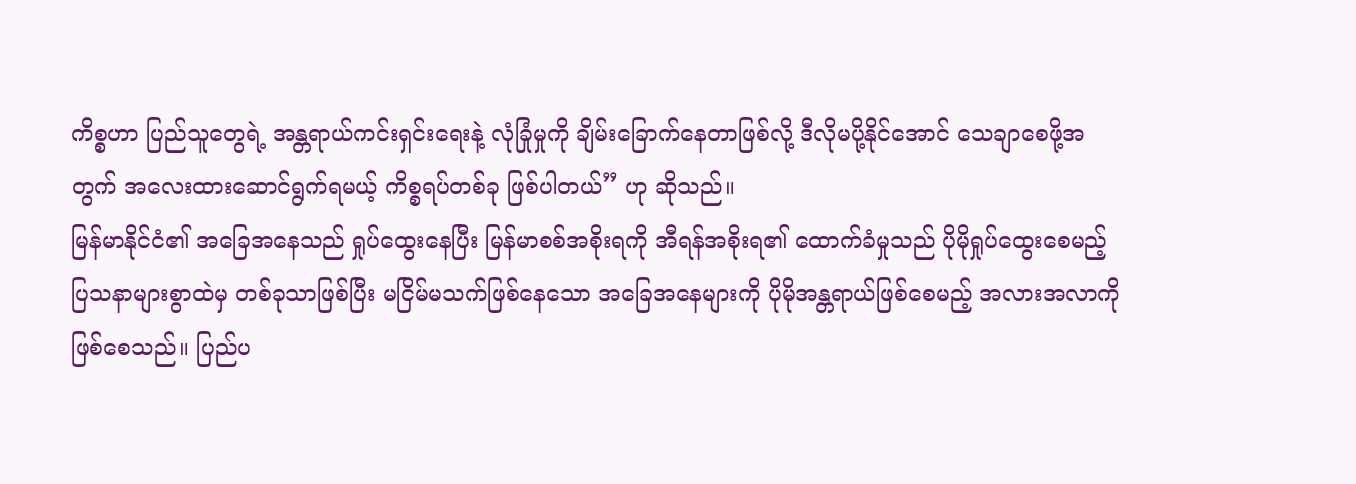ကိစ္စဟာ ပြည်သူတွေရဲ့ အန္တရာယ်ကင်းရှင်းရေးနဲ့ လုံခြုံမှုကို ချိမ်းခြောက်နေတာဖြစ်လို့ ဒီလိုမပို့နိုင်အောင် သေချာစေဖို့အတွက် အလေးထားဆောင်ရွက်ရမယ့် ကိစ္စရပ်တစ်ခု ဖြစ်ပါတယ်” ဟု ဆိုသည်။
မြန်မာနိုင်ငံ၏ အခြေအနေသည် ရှုပ်ထွေးနေပြီး မြန်မာစစ်အစိုးရကို အီရန်အစိုးရ၏ ထောက်ခံမှုသည် ပိုမိုရှုပ်ထွေးစေမည့် ပြသနာများစွာထဲမှ တစ်ခုသာဖြစ်ပြီး မငြိမ်မသက်ဖြစ်နေသော အခြေအနေများကို ပိုမိုအန္တရာယ်ဖြစ်စေမည့် အလားအလာကို ဖြစ်စေသည်။ ပြည်ပ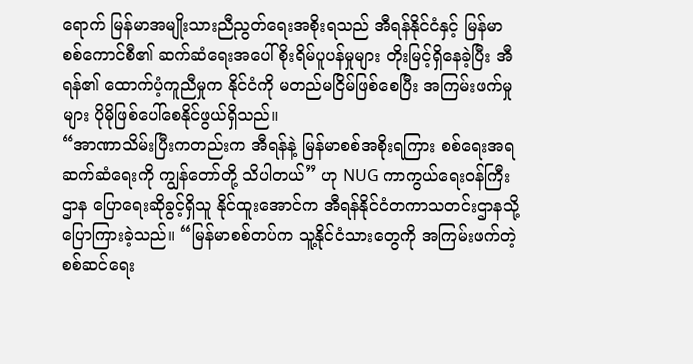ရောက် မြန်မာအမျိုးသားညီညွတ်ရေးအစိုးရသည် အီရန်နိုင်ငံနှင့် မြန်မာစစ်ကောင်စီ၏ ဆက်ဆံရေးအပေါ် စိုးရိမ်ပူပန်မှုများ တိုးမြင့်ရှိနေခဲ့ပြီး အီရန်၏ ထောက်ပံ့ကူညီမှုက နိုင်ငံကို မတည်မငြိမ်ဖြစ်စေပြီး အကြမ်းဖက်မှုများ ပိုမိုဖြစ်ပေါ်စေနိုင်ဖွယ်ရှိသည်။
“အာဏာသိမ်းပြီးကတည်းက အီရန်နဲ့ မြန်မာစစ်အစိုးရကြား စစ်ရေးအရ ဆက်ဆံရေးကို ကျွန်တော်တို့ သိပါတယ်” ဟု NUG ကာကွယ်ရေးဝန်ကြီးဌာန ပြောရေးဆိုခွင့်ရှိသူ နိုင်ထူးအောင်က အီရန်နိုင်ငံတကာသတင်းဌာနသို့ ပြောကြားခဲ့သည်။ “မြန်မာစစ်တပ်က သူ့နိုင်ငံသားတွေကို အကြမ်းဖက်တဲ့ စစ်ဆင်ရေး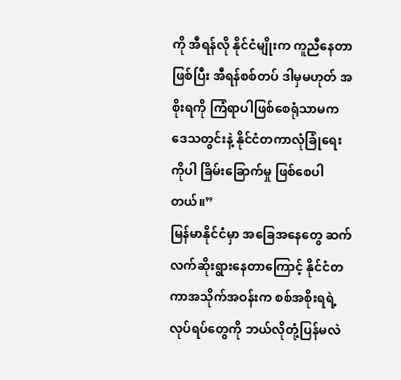ကို အီရန်လို နိုင်ငံမျိုးက ကူညီနေတာဖြစ်ပြီး အီရန်စစ်တပ် ဒါမှမဟုတ် အစိုးရကို ကြံရာပါဖြစ်စေရုံသာမက ဒေသတွင်းနဲ့ နိုင်ငံတကာလုံခြုံရေးကိုပါ ခြိမ်းခြောက်မှု ဖြစ်စေပါတယ်။”
မြန်မာနိုင်ငံမှာ အခြေအနေတွေ ဆက်လက်ဆိုးရွားနေတာကြောင့် နိုင်ငံတကာအသိုက်အဝန်းက စစ်အစိုးရရဲ့ လုပ်ရပ်တွေကို ဘယ်လိုတုံ့ပြန်မလဲ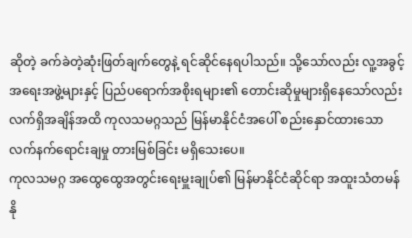ဆိုတဲ့ ခက်ခဲတဲ့ဆုံးဖြတ်ချက်တွေနဲ့ ရင်ဆိုင်နေရပါသည်။ သို့သော်လည်း လူ့အခွင့်အရေးအဖွဲ့များနှင့် ပြည်ပရောက်အစိုးရများ၏ တောင်းဆိုမှုများရှိနေသော်လည်း လက်ရှိအချိန်အထိ ကုလသမဂ္ဂသည် မြန်မာနိုင်ငံအပေါ် စည်းနှောင်ထားသော လက်နက်ရောင်းချမှု တားမြစ်ခြင်း မရှိသေးပေ။
ကုလသမဂ္ဂ အထွေထွေအတွင်းရေးမှူးချုပ်၏ မြန်မာနိုင်ငံဆိုင်ရာ အထူးသံတမန် နို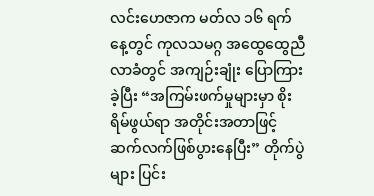လင်းဟေဇာက မတ်လ ၁၆ ရက်နေ့တွင် ကုလသမဂ္ဂ အထွေထွေညီလာခံတွင် အကျဉ်းချုံး ပြောကြားခဲ့ပြီး “အကြမ်းဖက်မှုများမှာ စိုးရိမ်ဖွယ်ရာ အတိုင်းအတာဖြင့် ဆက်လက်ဖြစ်ပွားနေပြီး” တိုက်ပွဲများ ပြင်း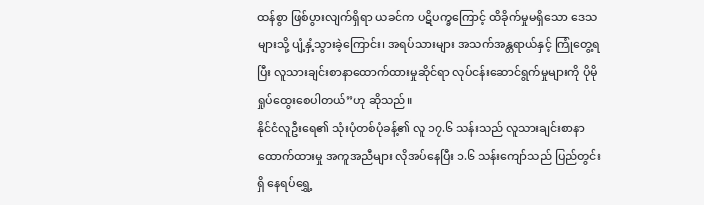ထန်စွာ ဖြစ်ပွားလျက်ရှိရာ ယခင်က ပဋိပက္ခကြောင့် ထိခိုက်မှုမရှိသော ဒေသများသို့ ပျံ့နှံ့သွားခဲ့ကြောင်း၊ အရပ်သားများ အသက်အန္တရာယ်နှင့် ကြုံတွေ့ရပြီး လူသားချင်းစာနာထောက်ထားမှုဆိုင်ရာ လုပ်ငန်းဆောင်ရွက်မှုများကို ပိုမိုရှုပ်ထွေးစေပါတယ်”ဟု ဆိုသည်။
နိုင်ငံလူဦးရေ၏ သုံးပုံတစ်ပုံခန့်၏ လူ ၁၇.၆ သန်းသည် လူသားချင်းစာနာထောက်ထားမှု အကူအညီများ လိုအပ်နေပြီး ၁.၆ သန်းကျော်သည် ပြည်တွင်းရှိ နေရပ်ရွှေ့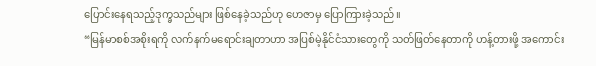ပြောင်းနေရသည့်ဒုက္ခသည်များ ဖြစ်နေခဲ့သည်ဟု ဟေဇာမှ ပြောကြားခဲ့သည်။
“မြန်မာစစ်အစိုးရကို လက်နက်မရောင်းချတာဟာ အပြစ်မဲ့နိုင်ငံသားတွေကို သတ်ဖြတ်နေတာကို ဟန့်တားဖို့ အကောင်း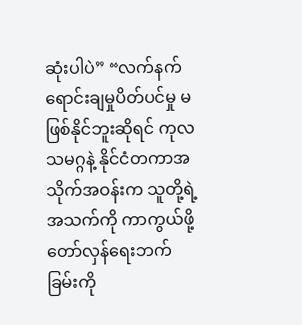ဆုံးပါပဲ” “လက်နက်ရောင်းချမှုပိတ်ပင်မှု မဖြစ်နိုင်ဘူးဆိုရင် ကုလသမဂ္ဂနဲ့ နိုင်ငံတကာအသိုက်အဝန်းက သူတို့ရဲ့ အသက်ကို ကာကွယ်ဖို့ တော်လှန်ရေးဘက်ခြမ်းကို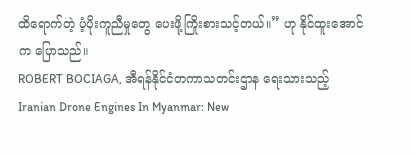ထိရောက်တဲ့ ပံ့ပိုးကူညီမှုတွေ ပေးဖို့ကြိုးစားသင့်တယ်။” ဟု နိုင်ထူးအောင်က ပြောသည်။
ROBERT BOCIAGA, အီရန်နိုင်ငံတကာသတင်းဌာန ရေးသားသည့် Iranian Drone Engines In Myanmar: New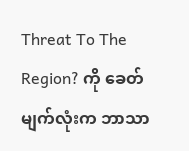Threat To The Region? ကို ခေတ်မျက်လုံးက ဘာသာ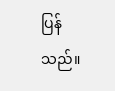ပြန်သည်။